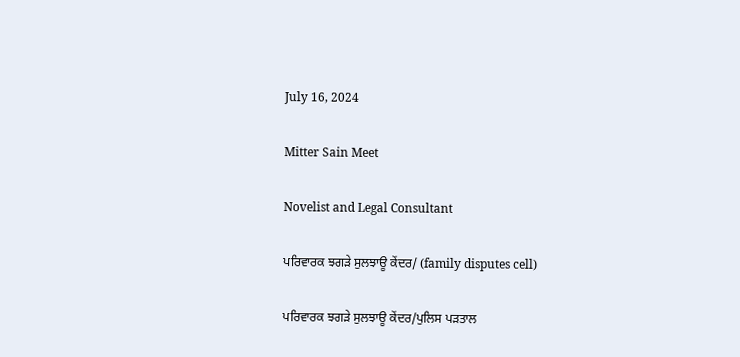July 16, 2024

Mitter Sain Meet

Novelist and Legal Consultant

ਪਰਿਵਾਰਕ ਝਗੜੇ ਸੁਲਝਾਊ ਕੇਂਦਰ/ (family disputes cell)

ਪਰਿਵਾਰਕ ਝਗੜੇ ਸੁਲਝਾਊ ਕੇਂਦਰ/ਪੁਲਿਸ ਪੜਤਾਲ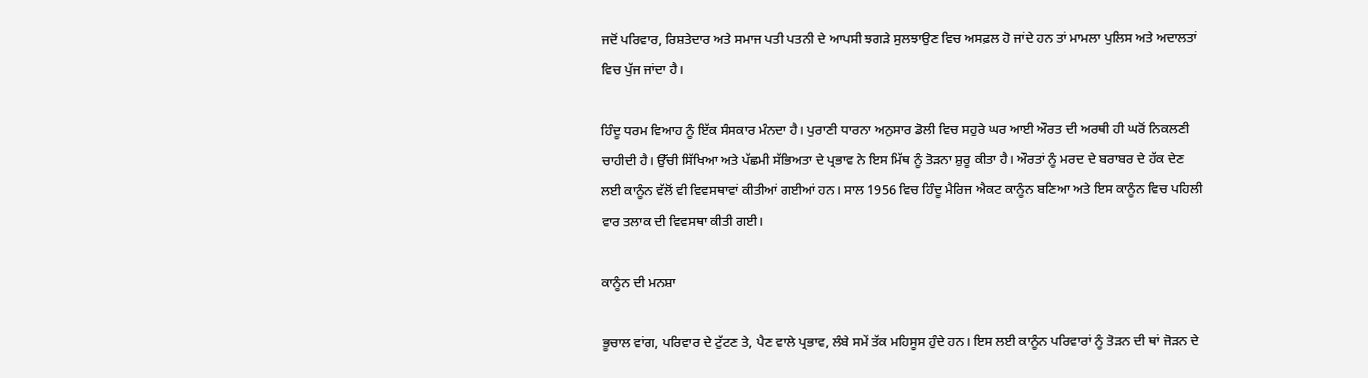ਜਦੋਂ ਪਰਿਵਾਰ, ਰਿਸ਼ਤੇਦਾਰ ਅਤੇ ਸਮਾਜ ਪਤੀ ਪਤਨੀ ਦੇ ਆਪਸੀ ਝਗੜੇ ਸੁਲਝਾਉਣ ਵਿਚ ਅਸਫ਼ਲ ਹੋ ਜਾਂਦੇ ਹਨ ਤਾਂ ਮਾਮਲਾ ਪੁਲਿਸ ਅਤੇ ਅਦਾਲਤਾਂ ਵਿਚ ਪੁੱਜ ਜਾਂਦਾ ਹੈ।

ਹਿੰਦੂ ਧਰਮ ਵਿਆਹ ਨੂੰ ਇੱਕ ਸੰਸਕਾਰ ਮੰਨਦਾ ਹੈ। ਪੁਰਾਣੀ ਧਾਰਨਾ ਅਨੁਸਾਰ ਡੋਲੀ ਵਿਚ ਸਹੁਰੇ ਘਰ ਆਈ ਔਰਤ ਦੀ ਅਰਥੀ ਹੀ ਘਰੋਂ ਨਿਕਲਣੀ ਚਾਹੀਦੀ ਹੈ। ਉੱਚੀ ਸਿੱਖਿਆ ਅਤੇ ਪੱਛਮੀ ਸੱਭਿਅਤਾ ਦੇ ਪ੍ਰਭਾਵ ਨੇ ਇਸ ਮਿੱਥ ਨੂੰ ਤੋੜਨਾ ਸ਼ੁਰੂ ਕੀਤਾ ਹੈ। ਔਰਤਾਂ ਨੂੰ ਮਰਦ ਦੇ ਬਰਾਬਰ ਦੇ ਹੱਕ ਦੇਣ ਲਈ ਕਾਨੂੰਨ ਵੱਲੋਂ ਵੀ ਵਿਵਸਥਾਵਾਂ ਕੀਤੀਆਂ ਗਈਆਂ ਹਨ। ਸਾਲ 1956 ਵਿਚ ਹਿੰਦੂ ਮੈਰਿਜ ਐਕਟ ਕਾਨੂੰਨ ਬਣਿਆ ਅਤੇ ਇਸ ਕਾਨੂੰਨ ਵਿਚ ਪਹਿਲੀ ਵਾਰ ਤਲਾਕ ਦੀ ਵਿਵਸਥਾ ਕੀਤੀ ਗਈ।

ਕਾਨੂੰਨ ਦੀ ਮਨਸ਼ਾ

ਭੂਚਾਲ ਵਾਂਗ, ਪਰਿਵਾਰ ਦੇ ਟੁੱਟਣ ਤੇ, ਪੈਣ ਵਾਲੇ ਪ੍ਰਭਾਵ, ਲੰਬੇ ਸਮੇਂ ਤੱਕ ਮਹਿਸੂਸ ਹੁੰਦੇ ਹਨ। ਇਸ ਲਈ ਕਾਨੂੰਨ ਪਰਿਵਾਰਾਂ ਨੂੰ ਤੋੜਨ ਦੀ ਥਾਂ ਜੋੜਨ ਦੇ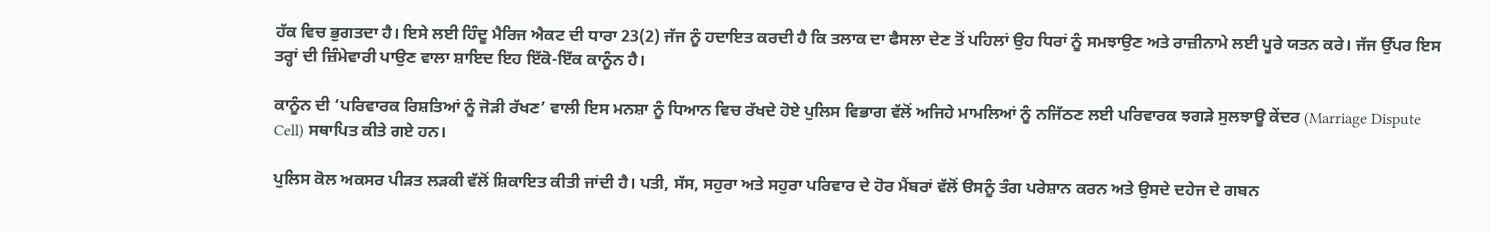ਹੱਕ ਵਿਚ ਭੁਗਤਦਾ ਹੈ। ਇਸੇ ਲਈ ਹਿੰਦੂ ਮੈਰਿਜ ਐਕਟ ਦੀ ਧਾਰਾ 23(2) ਜੱਜ ਨੂੰ ਹਦਾਇਤ ਕਰਦੀ ਹੈ ਕਿ ਤਲਾਕ ਦਾ ਫੈਸਲਾ ਦੇਣ ਤੋਂ ਪਹਿਲਾਂ ਉਹ ਧਿਰਾਂ ਨੂੰ ਸਮਝਾਉਣ ਅਤੇ ਰਾਜ਼ੀਨਾਮੇ ਲਈ ਪੂਰੇ ਯਤਨ ਕਰੇ। ਜੱਜ ਉੱਪਰ ਇਸ ਤਰ੍ਹਾਂ ਦੀ ਜ਼ਿੰਮੇਵਾਰੀ ਪਾਉਣ ਵਾਲਾ ਸ਼ਾਇਦ ਇਹ ਇੱਕੋ-ਇੱਕ ਕਾਨੂੰਨ ਹੈ।

ਕਾਨੂੰਨ ਦੀ ‘ਪਰਿਵਾਰਕ ਰਿਸ਼ਤਿਆਂ ਨੂੰ ਜੋੜੀ ਰੱਖਣ’ ਵਾਲੀ ਇਸ ਮਨਸ਼ਾ ਨੂੰ ਧਿਆਨ ਵਿਚ ਰੱਖਦੇ ਹੋਏ ਪੁਲਿਸ ਵਿਭਾਗ ਵੱਲੋਂ ਅਜਿਹੇ ਮਾਮਲਿਆਂ ਨੂੰ ਨਜਿੱਠਣ ਲਈ ਪਰਿਵਾਰਕ ਝਗੜੇ ਸੁਲਝਾਊ ਕੇਂਦਰ (Marriage Dispute Cell) ਸਥਾਪਿਤ ਕੀਤੇ ਗਏ ਹਨ।

ਪੁਲਿਸ ਕੋਲ ਅਕਸਰ ਪੀੜਤ ਲੜਕੀ ਵੱਲੋਂ ਸ਼ਿਕਾਇਤ ਕੀਤੀ ਜਾਂਦੀ ਹੈ। ਪਤੀ, ਸੱਸ, ਸਹੁਰਾ ਅਤੇ ਸਹੁਰਾ ਪਰਿਵਾਰ ਦੇ ਹੋਰ ਮੈਂਬਰਾਂ ਵੱਲੋਂ ੳਸਨੂੰ ਤੰਗ ਪਰੇਸ਼ਾਨ ਕਰਨ ਅਤੇ ਉਸਦੇ ਦਹੇਜ ਦੇ ਗਬਨ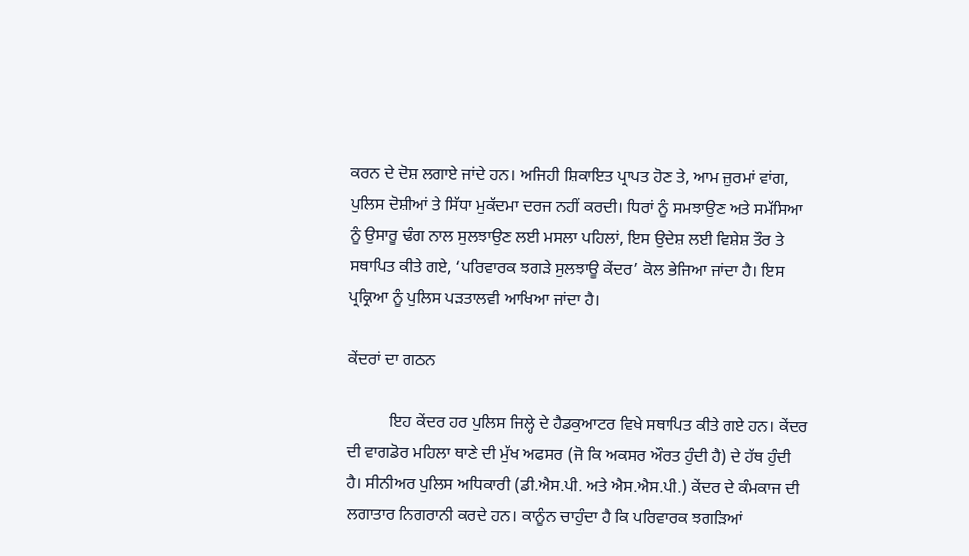ਕਰਨ ਦੇ ਦੋਸ਼ ਲਗਾਏ ਜਾਂਦੇ ਹਨ। ਅਜਿਹੀ ਸ਼ਿਕਾਇਤ ਪ੍ਰਾਪਤ ਹੋਣ ਤੇ, ਆਮ ਜ਼ੁਰਮਾਂ ਵਾਂਗ, ਪੁਲਿਸ ਦੋਸ਼ੀਆਂ ਤੇ ਸਿੱਧਾ ਮੁਕੱਦਮਾ ਦਰਜ ਨਹੀਂ ਕਰਦੀ। ਧਿਰਾਂ ਨੂੰ ਸਮਝਾਉਣ ਅਤੇ ਸਮੱਸਿਆ ਨੂੰ ਉਸਾਰੂ ਢੰਗ ਨਾਲ ਸੁਲਝਾਉਣ ਲਈ ਮਸਲਾ ਪਹਿਲਾਂ, ਇਸ ਉਦੇਸ਼ ਲਈ ਵਿਸ਼ੇਸ਼ ਤੌਰ ਤੇ ਸਥਾਪਿਤ ਕੀਤੇ ਗਏ, ‘ਪਰਿਵਾਰਕ ਝਗੜੇ ਸੁਲਝਾਊ ਕੇਂਦਰ’ ਕੋਲ ਭੇਜਿਆ ਜਾਂਦਾ ਹੈ। ਇਸ ਪ੍ਰਕ੍ਰਿਆ ਨੂੰ ਪੁਲਿਸ ਪੜਤਾਲਵੀ ਆਖਿਆ ਜਾਂਦਾ ਹੈ।

ਕੇਂਦਰਾਂ ਦਾ ਗਠਨ

          ਇਹ ਕੇਂਦਰ ਹਰ ਪੁਲਿਸ ਜਿਲ੍ਹੇ ਦੇ ਹੈਡਕੁਆਟਰ ਵਿਖੇ ਸਥਾਪਿਤ ਕੀਤੇ ਗਏ ਹਨ। ਕੇਂਦਰ ਦੀ ਵਾਗਡੋਰ ਮਹਿਲਾ ਥਾਣੇ ਦੀ ਮੁੱਖ ਅਫਸਰ (ਜੋ ਕਿ ਅਕਸਰ ਔਰਤ ਹੁੰਦੀ ਹੈ) ਦੇ ਹੱਥ ਹੁੰਦੀ ਹੈ। ਸੀਨੀਅਰ ਪੁਲਿਸ ਅਧਿਕਾਰੀ (ਡੀ.ਐਸ.ਪੀ. ਅਤੇ ਐਸ.ਐਸ.ਪੀ.) ਕੇਂਦਰ ਦੇ ਕੰਮਕਾਜ ਦੀ ਲਗਾਤਾਰ ਨਿਗਰਾਨੀ ਕਰਦੇ ਹਨ। ਕਾਨੂੰਨ ਚਾਹੁੰਦਾ ਹੈ ਕਿ ਪਰਿਵਾਰਕ ਝਗੜਿਆਂ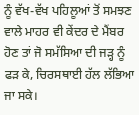ਨੂੰ ਵੱਖ-ਵੱਖ ਪਹਿਲੂਆਂ ਤੋਂ ਸਮਝਣ ਵਾਲੇ ਮਾਹਰ ਵੀ ਕੇਂਦਰ ਦੇ ਮੈਂਬਰ ਹੋਣ ਤਾਂ ਜੋ ਸਮੱਸਿਆ ਦੀ ਜੜ੍ਹ ਨੂੰ ਫੜ ਕੇ, ਚਿਰਸਥਾਈ ਹੱਲ ਲੱਭਿਆ ਜਾ ਸਕੇ।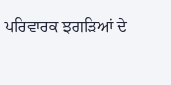ਪਰਿਵਾਰਕ ਝਗੜਿਆਂ ਦੇ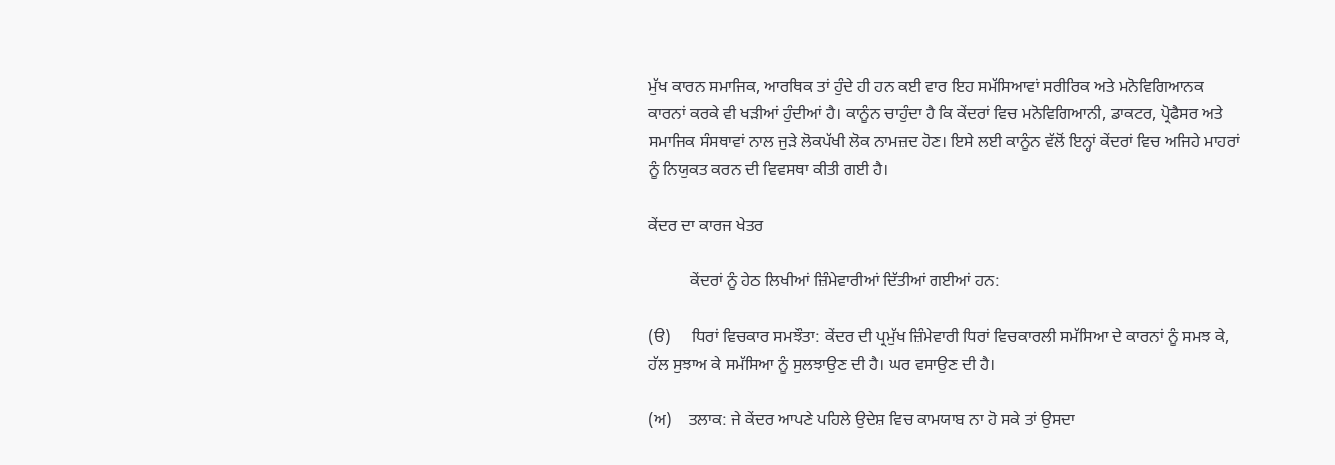ਮੁੱਖ ਕਾਰਨ ਸਮਾਜਿਕ, ਆਰਥਿਕ ਤਾਂ ਹੁੰਦੇ ਹੀ ਹਨ ਕਈ ਵਾਰ ਇਹ ਸਮੱਸਿਆਵਾਂ ਸਰੀਰਿਕ ਅਤੇ ਮਨੋਵਿਗਿਆਨਕ ਕਾਰਨਾਂ ਕਰਕੇ ਵੀ ਖੜੀਆਂ ਹੁੰਦੀਆਂ ਹੈ। ਕਾਨੂੰਨ ਚਾਹੁੰਦਾ ਹੈ ਕਿ ਕੇਂਦਰਾਂ ਵਿਚ ਮਨੋਵਿਗਿਆਨੀ, ਡਾਕਟਰ, ਪ੍ਰੋਫੈਸਰ ਅਤੇ ਸਮਾਜਿਕ ਸੰਸਥਾਵਾਂ ਨਾਲ ਜੁੜੇ ਲੋਕਪੱਖੀ ਲੋਕ ਨਾਮਜ਼ਦ ਹੋਣ। ਇਸੇ ਲਈ ਕਾਨੂੰਨ ਵੱਲੋਂ ਇਨ੍ਹਾਂ ਕੇਂਦਰਾਂ ਵਿਚ ਅਜਿਹੇ ਮਾਹਰਾਂ ਨੂੰ ਨਿਯੁਕਤ ਕਰਨ ਦੀ ਵਿਵਸਥਾ ਕੀਤੀ ਗਈ ਹੈ।

ਕੇਂਦਰ ਦਾ ਕਾਰਜ ਖੇਤਰ

          ਕੇਂਦਰਾਂ ਨੂੰ ਹੇਠ ਲਿਖੀਆਂ ਜ਼ਿੰਮੇਵਾਰੀਆਂ ਦਿੱਤੀਆਂ ਗਈਆਂ ਹਨ:

(ੳ)     ਧਿਰਾਂ ਵਿਚਕਾਰ ਸਮਝੌਤਾ: ਕੇਂਦਰ ਦੀ ਪ੍ਰਮੁੱਖ ਜ਼ਿੰਮੇਵਾਰੀ ਧਿਰਾਂ ਵਿਚਕਾਰਲੀ ਸਮੱਸਿਆ ਦੇ ਕਾਰਨਾਂ ਨੂੰ ਸਮਝ ਕੇ, ਹੱਲ ਸੁਝਾਅ ਕੇ ਸਮੱਸਿਆ ਨੂੰ ਸੁਲਝਾਉਣ ਦੀ ਹੈ। ਘਰ ਵਸਾਉਣ ਦੀ ਹੈ।

(ਅ)    ਤਲਾਕ: ਜੇ ਕੇਂਦਰ ਆਪਣੇ ਪਹਿਲੇ ਉਦੇਸ਼ ਵਿਚ ਕਾਮਯਾਬ ਨਾ ਹੋ ਸਕੇ ਤਾਂ ਉਸਦਾ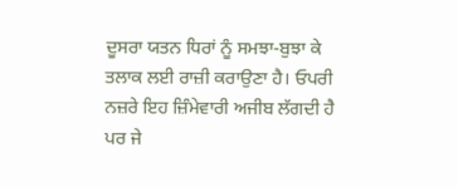ਦੂਸਰਾ ਯਤਨ ਧਿਰਾਂ ਨੂੰ ਸਮਝਾ-ਬੁਝਾ ਕੇ ਤਲਾਕ ਲਈ ਰਾਜ਼ੀ ਕਰਾਉਣਾ ਹੈ। ਓਪਰੀ ਨਜ਼ਰੇ ਇਹ ਜ਼ਿੰਮੇਵਾਰੀ ਅਜੀਬ ਲੱਗਦੀ ਹੈ ਪਰ ਜੇ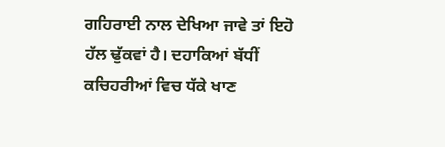ਗਹਿਰਾਈ ਨਾਲ ਦੇਖਿਆ ਜਾਵੇ ਤਾਂ ਇਹੋ ਹੱਲ ਢੁੱਕਵਾਂ ਹੈ। ਦਹਾਕਿਆਂ ਬੱਧੀਂ ਕਚਿਹਰੀਆਂ ਵਿਚ ਧੱਕੇ ਖਾਣ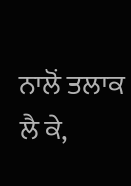ਨਾਲੋਂ ਤਲਾਕ ਲੈ ਕੇ,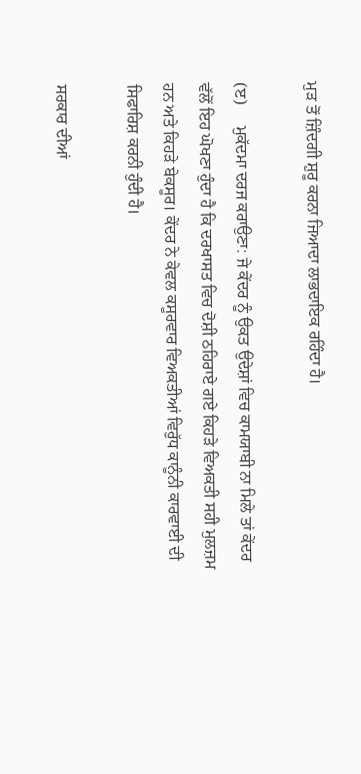ਮੁੜ ਤੋਂ ਜ਼ਿੰਦਗੀ ਸ਼ੁਰੂ ਕਰਨਾ ਜਿਆਦਾ ਲਾਭਦਾਇਕ ਰਹਿੰਦਾ ਹੈ।

(ੲ)     ਮੁਕੱਦਮਾ ਦਰਜ ਕਰਾਉਣਾ: ਜੇ ਕੇਂਦਰ ਨੂੰ ਉਕਤ ਉਦੇਸ਼ਾਂ ਵਿਚ ਕਾਮਯਾਬੀ ਨਾ ਮਿਲੇ ਤਾਂ ਕੇਂਦਰ ਵੱਲੋਂ ਇਹ ਘੋਖਣਾ ਹੁੰਦਾ ਹੈ ਕਿ ਦਰਖਾਸਤ ਵਿਚ ਦੋਸ਼ੀ ਠਹਿਰਾਏ ਗਏ ਕਿਹੜੇ ਵਿਅਕਤੀ ਸਹੀ ਮੁਲਜ਼ਮ ਹਨ ਅਤੇ ਕਿਹੜੇ ਬੇਕਸੂਰ। ਕੇਂਦਰ ਨੇ ਕੇਵਲ ਕਸੂਰਵਾਰ ਵਿਅਕਤੀਆਂ ਵਿਰੁੱਧ ਕਾਨੂੰਨੀ ਕਾਰਵਾਈ ਦੀ ਸਿਫਾਰਿਸ਼ ਕਰਨੀ ਹੁੰਦੀ ਹੈ।

ਸਰਕਾਰ ਦੀਆਂ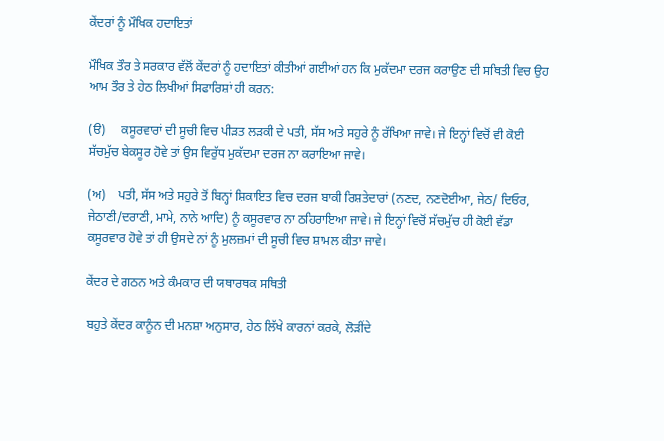ਕੇਂਦਰਾਂ ਨੂੰ ਮੌਖਿਕ ਹਦਾਇਤਾਂ

ਮੌਖਿਕ ਤੌਰ ਤੇ ਸਰਕਾਰ ਵੱਲੋਂ ਕੇਂਦਰਾਂ ਨੂੰ ਹਦਾਇਤਾਂ ਕੀਤੀਆਂ ਗਈਆਂ ਹਨ ਕਿ ਮੁਕੱਦਮਾ ਦਰਜ ਕਰਾਉਣ ਦੀ ਸਥਿਤੀ ਵਿਚ ਉਹ ਆਮ ਤੌਰ ਤੇ ਹੇਠ ਲਿਖੀਆਂ ਸਿਫਾਰਿਸ਼ਾਂ ਹੀ ਕਰਨ:

(ੳ)     ਕਸੂਰਵਾਰਾਂ ਦੀ ਸੂਚੀ ਵਿਚ ਪੀੜਤ ਲੜਕੀ ਦੇ ਪਤੀ, ਸੱਸ ਅਤੇ ਸਹੁਰੇ ਨੂੰ ਰੱਖਿਆ ਜਾਵੇ। ਜੇ ਇਨ੍ਹਾਂ ਵਿਚੋਂ ਵੀ ਕੋਈ ਸੱਚਮੁੱਚ ਬੇਕਸੂਰ ਹੋਵੇ ਤਾਂ ਉਸ ਵਿਰੁੱਧ ਮੁਕੱਦਮਾ ਦਰਜ ਨਾ ਕਰਾਇਆ ਜਾਵੇ।

(ਅ)    ਪਤੀ, ਸੱਸ ਅਤੇ ਸਹੁਰੇ ਤੋਂ ਬਿਨ੍ਹਾਂ ਸ਼ਿਕਾਇਤ ਵਿਚ ਦਰਜ ਬਾਕੀ ਰਿਸ਼ਤੇਦਾਰਾਂ (ਨਣਦ, ਨਣਦੋਈਆ, ਜੇਠ/ ਦਿਓਰ, ਜੇਠਾਣੀ/ਦਰਾਣੀ, ਮਾਮੇ, ਨਾਨੇ ਆਦਿ) ਨੂੰ ਕਸੂਰਵਾਰ ਨਾ ਠਹਿਰਾਇਆ ਜਾਵੇ। ਜੇ ਇਨ੍ਹਾਂ ਵਿਚੋਂ ਸੱਚਮੁੱਚ ਹੀ ਕੋਈ ਵੱਡਾ ਕਸੂਰਵਾਰ ਹੋਵੇ ਤਾਂ ਹੀ ਉਸਦੇ ਨਾਂ ਨੂੰ ਮੁਲਜ਼ਮਾਂ ਦੀ ਸੂਚੀ ਵਿਚ ਸ਼ਾਮਲ ਕੀਤਾ ਜਾਵੇ।

ਕੇਂਦਰ ਦੇ ਗਠਨ ਅਤੇ ਕੰਮਕਾਰ ਦੀ ਯਥਾਰਥਕ ਸਥਿਤੀ

ਬਹੁਤੇ ਕੇਂਦਰ ਕਾਨੂੰਨ ਦੀ ਮਨਸ਼ਾ ਅਨੁਸਾਰ, ਹੇਠ ਲਿੱਖੇ ਕਾਰਨਾਂ ਕਰਕੇ, ਲੋੜੀਂਦੇ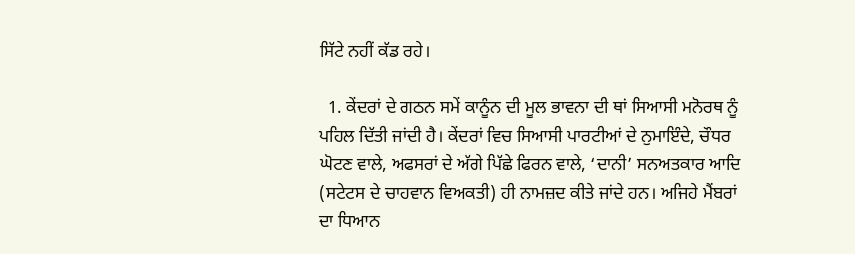ਸਿੱਟੇ ਨਹੀਂ ਕੱਡ ਰਹੇ।

  1. ਕੇਂਦਰਾਂ ਦੇ ਗਠਨ ਸਮੇਂ ਕਾਨੂੰਨ ਦੀ ਮੂਲ ਭਾਵਨਾ ਦੀ ਥਾਂ ਸਿਆਸੀ ਮਨੋਰਥ ਨੂੰ ਪਹਿਲ ਦਿੱਤੀ ਜਾਂਦੀ ਹੈ। ਕੇਂਦਰਾਂ ਵਿਚ ਸਿਆਸੀ ਪਾਰਟੀਆਂ ਦੇ ਨੁਮਾਇੰਦੇ, ਚੌਧਰ ਘੋਟਣ ਵਾਲੇ, ਅਫਸਰਾਂ ਦੇ ਅੱਗੇ ਪਿੱਛੇ ਫਿਰਨ ਵਾਲੇ, ‘ਦਾਨੀ’ ਸਨਅਤਕਾਰ ਆਦਿ (ਸਟੇਟਸ ਦੇ ਚਾਹਵਾਨ ਵਿਅਕਤੀ) ਹੀ ਨਾਮਜ਼ਦ ਕੀਤੇ ਜਾਂਦੇ ਹਨ। ਅਜਿਹੇ ਮੈਂਬਰਾਂ ਦਾ ਧਿਆਨ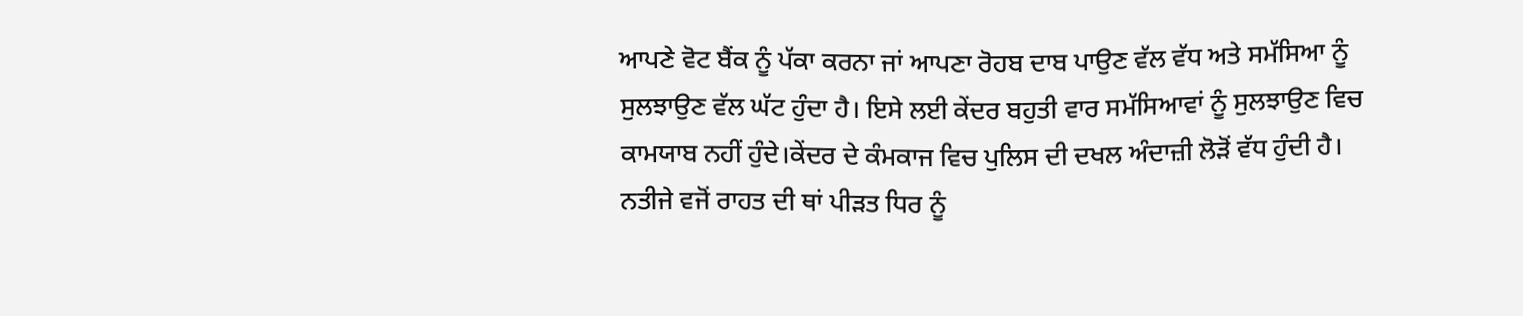ਆਪਣੇ ਵੋਟ ਬੈਂਕ ਨੂੰ ਪੱਕਾ ਕਰਨਾ ਜਾਂ ਆਪਣਾ ਰੋਹਬ ਦਾਬ ਪਾਉਣ ਵੱਲ ਵੱਧ ਅਤੇ ਸਮੱਸਿਆ ਨੂੰ ਸੁਲਝਾਉਣ ਵੱਲ ਘੱਟ ਹੁੰਦਾ ਹੈ। ਇਸੇ ਲਈ ਕੇਂਦਰ ਬਹੁਤੀ ਵਾਰ ਸਮੱਸਿਆਵਾਂ ਨੂੰ ਸੁਲਝਾਉਣ ਵਿਚ ਕਾਮਯਾਬ ਨਹੀਂ ਹੁੰਦੇ।ਕੇਂਦਰ ਦੇ ਕੰਮਕਾਜ ਵਿਚ ਪੁਲਿਸ ਦੀ ਦਖਲ ਅੰਦਾਜ਼ੀ ਲੋੜੋਂ ਵੱਧ ਹੁੰਦੀ ਹੈ। ਨਤੀਜੇ ਵਜੋਂ ਰਾਹਤ ਦੀ ਥਾਂ ਪੀੜਤ ਧਿਰ ਨੂੰ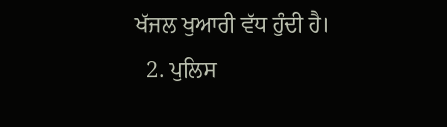ਖੱਜਲ ਖੁਆਰੀ ਵੱਧ ਹੁੰਦੀ ਹੈ।
  2. ਪੁਲਿਸ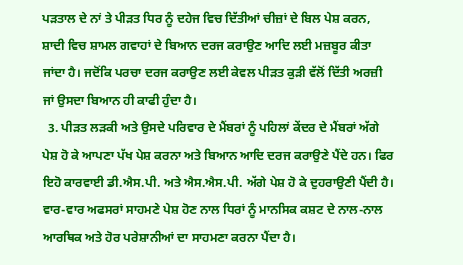ਪੜਤਾਲ ਦੇ ਨਾਂ ਤੇ ਪੀੜਤ ਧਿਰ ਨੂੰ ਦਹੇਜ ਵਿਚ ਦਿੱਤੀਆਂ ਚੀਜ਼ਾਂ ਦੇ ਬਿਲ ਪੇਸ਼ ਕਰਨ, ਸ਼ਾਦੀ ਵਿਚ ਸ਼ਾਮਲ ਗਵਾਹਾਂ ਦੇ ਬਿਆਨ ਦਰਜ ਕਰਾਉਣ ਆਦਿ ਲਈ ਮਜ਼ਬੂਰ ਕੀਤਾ ਜਾਂਦਾ ਹੈ। ਜਦੋਂਕਿ ਪਰਚਾ ਦਰਜ ਕਰਾਉਣ ਲਈ ਕੇਵਲ ਪੀੜਤ ਕੁੜੀ ਵੱਲੋਂ ਦਿੱਤੀ ਅਰਜ਼ੀ ਜਾਂ ਉਸਦਾ ਬਿਆਨ ਹੀ ਕਾਫੀ ਹੁੰਦਾ ਹੈ।
  3. ਪੀੜਤ ਲੜਕੀ ਅਤੇ ਉਸਦੇ ਪਰਿਵਾਰ ਦੇ ਮੈਂਬਰਾਂ ਨੂੰ ਪਹਿਲਾਂ ਕੇਂਦਰ ਦੇ ਮੈਂਬਰਾਂ ਅੱਗੇ ਪੇਸ਼ ਹੋ ਕੇ ਆਪਣਾ ਪੱਖ ਪੇਸ਼ ਕਰਨਾ ਅਤੇ ਬਿਆਨ ਆਦਿ ਦਰਜ ਕਰਾਉਣੇ ਪੈਂਦੇ ਹਨ। ਫਿਰ ਇਹੋ ਕਾਰਵਾਈ ਡੀ.ਐਸ.ਪੀ. ਅਤੇ ਐਸ.ਐਸ.ਪੀ. ਅੱਗੇ ਪੇਸ਼ ਹੋ ਕੇ ਦੁਹਰਾਉਣੀ ਪੈਂਦੀ ਹੈ। ਵਾਰ-ਵਾਰ ਅਫਸਰਾਂ ਸਾਹਮਣੇ ਪੇਸ਼ ਹੋਣ ਨਾਲ ਧਿਰਾਂ ਨੂੰ ਮਾਨਸਿਕ ਕਸ਼ਟ ਦੇ ਨਾਲ-ਨਾਲ ਆਰਥਿਕ ਅਤੇ ਹੋਰ ਪਰੇਸ਼ਾਨੀਆਂ ਦਾ ਸਾਹਮਣਾ ਕਰਨਾ ਪੈਂਦਾ ਹੈ।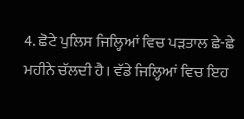4. ਛੋਟੇ ਪੁਲਿਸ ਜਿਲ੍ਹਿਆਂ ਵਿਚ ਪੜਤਾਲ ਛੇ-ਛੇ ਮਹੀਨੇ ਚੱਲਦੀ ਹੈ। ਵੱਡੇ ਜਿਲ੍ਹਿਆਂ ਵਿਚ ਇਹ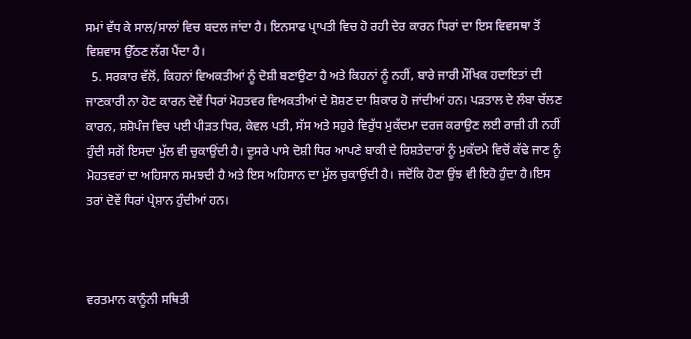ਸਮਾਂ ਵੱਧ ਕੇ ਸਾਲ/ਸਾਲਾਂ ਵਿਚ ਬਦਲ ਜਾਂਦਾ ਹੈ। ਇਨਸਾਫ ਪ੍ਰਾਪਤੀ ਵਿਚ ਹੋ ਰਹੀ ਦੇਰ ਕਾਰਨ ਧਿਰਾਂ ਦਾ ਇਸ ਵਿਵਸਥਾ ਤੋਂ ਵਿਸ਼ਵਾਸ ਉੱਠਣ ਲੱਗ ਪੈਂਦਾ ਹੈ।
  5. ਸਰਕਾਰ ਵੱਲੋਂ, ਕਿਹਨਾਂ ਵਿਅਕਤੀਆਂ ਨੂੰ ਦੋਸ਼ੀ ਬਣਾਉਣਾ ਹੈ ਅਤੇ ਕਿਹਨਾਂ ਨੂੰ ਨਹੀਂ, ਬਾਰੇ ਜਾਰੀ ਮੌਖਿਕ ਹਦਾਇਤਾਂ ਦੀ ਜਾਣਕਾਰੀ ਨਾ ਹੋਣ ਕਾਰਨ ਦੋਵੇਂ ਧਿਰਾਂ ਮੋਹਤਵਰ ਵਿਅਕਤੀਆਂ ਦੇ ਸ਼ੋਸ਼ਣ ਦਾ ਸ਼ਿਕਾਰ ਹੋ ਜਾਂਦੀਆਂ ਹਨ। ਪੜਤਾਲ ਦੇ ਲੰਬਾ ਚੱਲਣ ਕਾਰਨ, ਸ਼ਸ਼ੋਪੰਜ ਵਿਚ ਪਈ ਪੀੜਤ ਧਿਰ, ਕੇਵਲ ਪਤੀ, ਸੱਸ ਅਤੇ ਸਹੁਰੇ ਵਿਰੁੱਧ ਮੁਕੱਦਮਾ ਦਰਜ ਕਰਾਉਣ ਲਈ ਰਾਜ਼ੀ ਹੀ ਨਹੀਂ ਹੁੰਦੀ ਸਗੋਂ ਇਸਦਾ ਮੁੱਲ ਵੀ ਚੁਕਾਉਂਦੀ ਹੈ। ਦੂਸਰੇ ਪਾਸੇ ਦੋਸ਼ੀ ਧਿਰ ਆਪਣੇ ਬਾਕੀ ਦੇ ਰਿਸ਼ਤੇਦਾਰਾਂ ਨੂੰ ਮੁਕੱਦਮੇ ਵਿਚੋਂ ਕੱਢੇ ਜਾਣ ਨੂੰ ਮੋਹਤਵਰਾਂ ਦਾ ਅਹਿਸਾਨ ਸਮਝਦੀ ਹੈ ਅਤੇ ਇਸ ਅਹਿਸਾਨ ਦਾ ਮੁੱਲ ਚੁਕਾਉਂਦੀ ਹੈ। ਜਦੋਂਕਿ ਹੋਣਾ ਉਂਝ ਵੀ ਇਹੋ ਹੁੰਦਾ ਹੈ।ਇਸ ਤਰਾਂ ਦੋਵੇਂ ਧਿਰਾਂ ਪ੍ਰੇਸ਼ਾਨ ਹੁੰਦੀਆਂ ਹਨ।



ਵਰਤਮਾਨ ਕਾਨੂੰਨੀ ਸਥਿਤੀ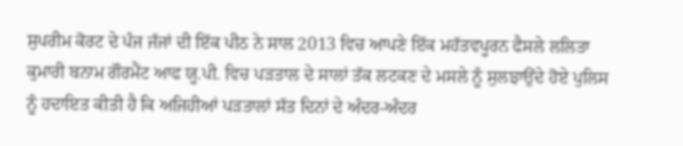ਸੁਪਰੀਮ ਕੋਰਟ ਦੇ ਪੰਜ ਜੱਜਾਂ ਦੀ ਇੱਕ ਪੀਠ ਨੇ ਸਾਲ 2013 ਵਿਚ ਆਪਣੇ ਇੱਕ ਮਹੱਤਵਪੂਰਨ ਫੈਸਲੇ ਲਲਿਤਾ ਕੁਮਾਰੀ ਬਨਾਮ ਗੌਰਮੈਂਟ ਆਫ ਯੂ.ਪੀ. ਵਿਚ ਪੜਤਾਲ ਦੇ ਸਾਲਾਂ ਤੱਕ ਲਟਕਣ ਦੇ ਮਸਲੇ ਨੂੰ ਸੁਲਝਾਉਂਦੇ ਹੋਏ ਪੁਲਿਸ ਨੂੰ ਹਦਾਇਤ ਕੀਤੀ ਹੈ ਕਿ ਅਜਿਹੀਆਂ ਪੜਤਾਲਾਂ ਸੱਤ ਦਿਨਾਂ ਦੇ ਅੰਦਰ-ਅੰਦਰ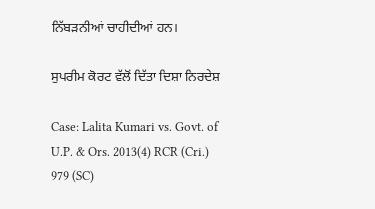ਨਿੱਬੜਨੀਆਂ ਚਾਹੀਦੀਆਂ ਹਨ।

ਸੁਪਰੀਮ ਕੋਰਟ ਵੱਲੋਂ ਦਿੱਤਾ ਦਿਸ਼ਾ ਨਿਰਦੇਸ਼

Case: Lalita Kumari vs. Govt. of U.P. & Ors. 2013(4) RCR (Cri.) 979 (SC)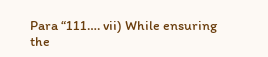Para “111…. vii) While ensuring the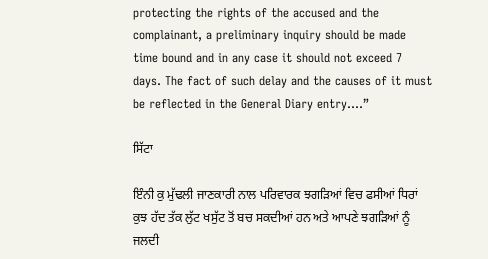protecting the rights of the accused and the complainant, a preliminary inquiry should be made time bound and in any case it should not exceed 7 days. The fact of such delay and the causes of it must be reflected in the General Diary entry….”

ਸਿੱਟਾ

ਇੰਨੀ ਕੁ ਮੁੱਢਲੀ ਜਾਣਕਾਰੀ ਨਾਲ ਪਰਿਵਾਰਕ ਝਗੜਿਆਂ ਵਿਚ ਫਸੀਆਂ ਧਿਰਾਂ ਕੁਝ ਹੱਦ ਤੱਕ ਲੁੱਟ ਖਸੁੱਟ ਤੋਂ ਬਚ ਸਕਦੀਆਂ ਹਨ ਅਤੇ ਆਪਣੇ ਝਗੜਿਆਂ ਨੂੰ ਜਲਦੀ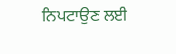ਨਿਪਟਾਉਣ ਲਈ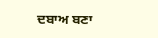ਦਬਾਅ ਬਣਾ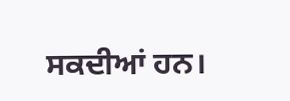ਸਕਦੀਆਂ ਹਨ।